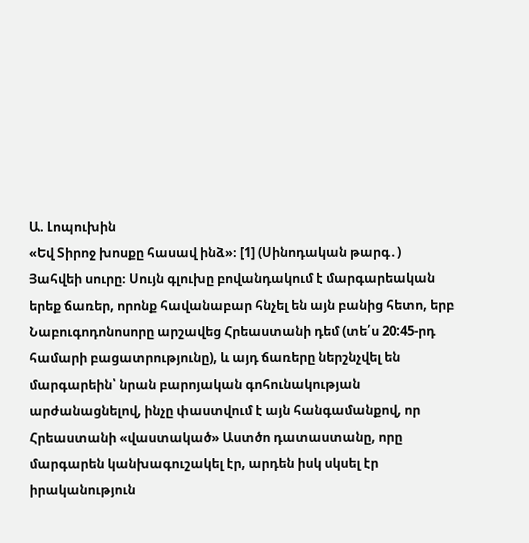Ա. Լոպուխին
«Եվ Տիրոջ խոսքը հասավ ինձ»։ [1] (Սինոդական թարգ․)
Յահվեի սուրը։ Սույն գլուխը բովանդակում է մարգարեական երեք ճառեր, որոնք հավանաբար հնչել են այն բանից հետո, երբ Նաբուգոդոնոսորը արշավեց Հրեաստանի դեմ (տե՛ս 20:45-րդ համարի բացատրությունը), և այդ ճառերը ներշնչվել են մարգարեին՝ նրան բարոյական գոհունակության արժանացնելով, ինչը փաստվում է այն հանգամանքով, որ Հրեաստանի «վաստակած» Աստծո դատաստանը, որը մարգարեն կանխագուշակել էր, արդեն իսկ սկսել էր իրականություն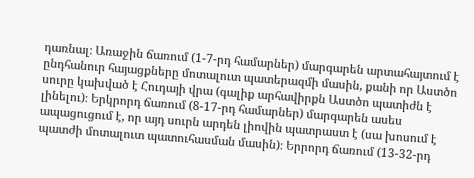դառնալ։ Առաջին ճառում (1-7-րդ համարներ) մարգարեն արտահայտում է ընդհանուր հայացքները մոտալուտ պատերազմի մասին, քանի որ Աստծո սուրը կախված է Հուդայի վրա (գալիք արհավիրքն Աստծո պատիժն է լինելու)։ Երկրորդ ճառում (8-17-րդ համարներ) մարգարեն ասես ապացուցում է, որ այդ սուրն արդեն լիովին պատրաստ է (սա խոսում է պատժի մոտալուտ պատուհասման մասին)։ Երրորդ ճառում (13-32-րդ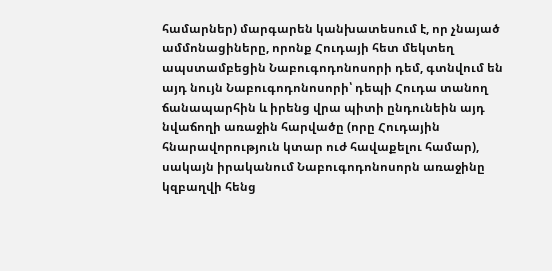համարներ) մարգարեն կանխատեսում է, որ չնայած ամմոնացիները, որոնք Հուդայի հետ մեկտեղ ապստամբեցին Նաբուգոդոնոսորի դեմ, գտնվում են այդ նույն Նաբուգոդոնոսորի՝ դեպի Հուդա տանող ճանապարհին և իրենց վրա պիտի ընդունեին այդ նվաճողի առաջին հարվածը (որը Հուդային հնարավորություն կտար ուժ հավաքելու համար), սակայն իրականում Նաբուգոդոնոսորն առաջինը կզբաղվի հենց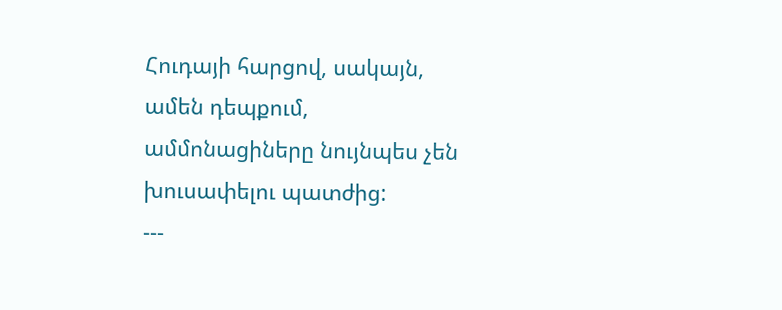Հուդայի հարցով, սակայն, ամեն դեպքում, ամմոնացիները նույնպես չեն խուսափելու պատժից:
---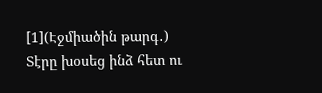[1](Էջմիածին թարգ․) Տէրը խօսեց ինձ հետ ու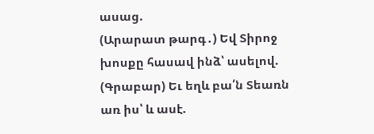ասաց.
(Արարատ թարգ․) Եվ Տիրոջ խոսքը հասավ ինձ՝ ասելով.
(Գրաբար) Եւ եղև բա՛ն Տեառն առ իս՝ և ասէ.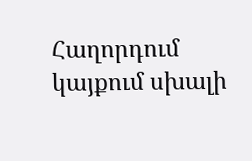Հաղորդում կայքում սխալի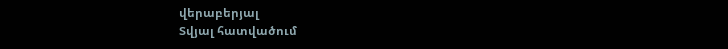վերաբերյալ
Տվյալ հատվածում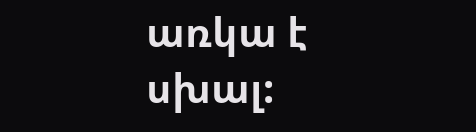առկա է սխալ: